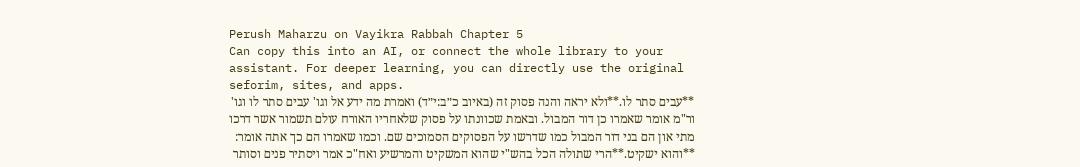Perush Maharzu on Vayikra Rabbah Chapter 5
Can copy this into an AI, or connect the whole library to your assistant. For deeper learning, you can directly use the original seforim, sites, and apps.
**עבים סתר לו.**ולא יראה והנה פסוק זה (באיוב כ״ב:י״ד) ואמרת מה ידע אל וגו' עבים סתר לו וגו' ור"מ אומר שאמרו כן דור המבול. ובאמת שכוונתו על פסוק שלאחריו האורח עולם תשמור אשר דרכו מתי און הם בני דור המבול כמו שדרשו על הפסוקים הסמוכים שם. וכמו שאמרו הם כך אתה אומר:
**והוא ישקיט.**הרי שתולה הכל בהש"י שהוא המשקיט והמרשיע ואח"כ אמר ויסתיר פנים וסותר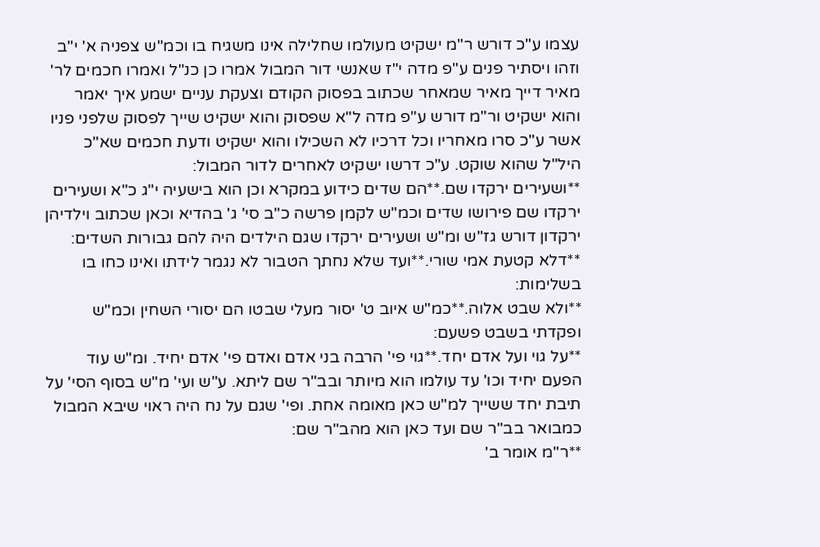עצמו ע"כ דורש ר"מ ישקיט מעולמו שחלילה אינו משגיח בו וכמ"ש צפניה א' י"ב וזהו ויסתיר פנים ע"פ מדה י"ז שאנשי דור המבול אמרו כן כנ"ל ואמרו חכמים לר' מאיר דייך מאיר שמאחר שכתוב בפסוק הקודם וצעקת עניים ישמע איך יאמר והוא ישקיט ור"מ דורש ע"פ מדה ל"א שפסוק והוא ישקיט שייך לפסוק שלפני פניו אשר ע"כ סרו מאחריו וכל דרכיו לא השכילו והוא ישקיט ודעת חכמים שא"כ היל"ל שהוא שוקט. ע"כ דרשו ישקיט לאחרים לדור המבול:
**ושעירים ירקדו שם.**הם שדים כידוע במקרא וכן הוא בישעיה י"ג כ"א ושעירים ירקדו שם פירושו שדים וכמ"ש לקמן פרשה כ"ב סי' ג' בהדיא וכאן שכתוב וילדיהן ירקדון דורש גז"ש ומ"ש ושעירים ירקדו שגם הילדים היה להם גבורות השדים:
**דלא קטעת אמי שורי.**ועד שלא נחתך הטבור לא נגמר לידתו ואינו כחו בו בשלימות:
**ולא שבט אלוה.**כמ"ש איוב ט' יסור מעלי שבטו הם יסורי השחין וכמ"ש ופקדתי בשבט פשעם:
**על גוי ועל אדם יחד.**גוי פי' הרבה בני אדם ואדם פי' אדם יחיד. ומ"ש עוד הפעם יחיד וכו' עד עולמו הוא מיותר ובב"ר שם ליתא. ע"ש ועי' מ"ש בסוף הסי' על תיבת יחד ששייך למ"ש כאן מאומה אחת. ופי' שגם על נח היה ראוי שיבא המבול כמבואר בב"ר שם ועד כאן הוא מהב"ר שם:
**ר"מ אומר ב'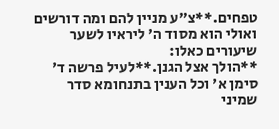טפחים.**צ"ע מניין להם ומה דורשים ואולי הוא מסוד ה' ליראיו לשער שיעורים כאלו:
**הולך אצל הגנן.**לעיל פרשה ד' סימן א' וכל הענין בתנחומא סדר שמיני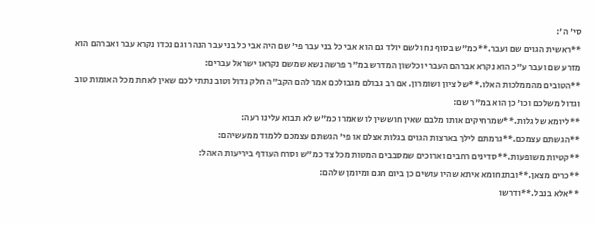סי' ה':
**ראשית הגוים שם ועבר.**כמ"ש בסוף נח ולשם יולד גם הוא אבי כל בני עבר פי' שם היה אבי כל בני עבר הנהר וגם נכדו נקרא עבר ואברהם הוא מזרע שם ועבר ע"כ הוא נקרא אברהם העברי וכלשון המדרש במ"ר פרשה נשא שמשם נקראו ישראל עברים:
**הטובים מהממלכות האלו.**של ציון ושומרון. אם רב גבולם מגבולכם אמר להם הקב"ה חלק גדול וטוב נתתי לכם שאין לאחת מכל האומות טוב וגדול משלכם וכו' כן הוא במ"ר שם:
**ליומא של גלות.**שמרחיקים אותו מלבם שאין חוששין לו שאמרו כמ"ש לא תבוא עלינו רעה:
**הגשתם עצמכם.**גרמתם לילך בארצות הגוים בגלות אצלם או פי' הגשתם עצמכם ללמוד ממעשיהם:
**קטיות משופעות.**סדינים רחבים וארוכים שמסבבים המטות מכל צד כמ"ש וסרח העודף ביריעות האהל:
**כרים מצאן.**ובתנחומא איתא שהיו עושים כן ביום חגם ומיומן שלהם:
**אלא בנבל.**ודרשו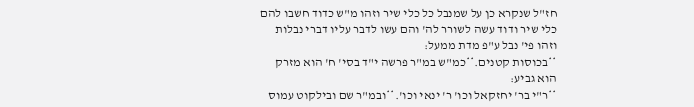חז"ל שנקרא כן על שמנבל כל כלי שיר וזהו מ"ש כדוד חשבו להם כלי שיר ודוד עשה לשורר לה' והם עשו לדבר עליו דברי נבלות וזהו פי' נבל ע"פ מדת ממעל:
**בכוסות קטנים.**כמ"ש במ"ר פרשה י"ד בסי' ח' הוא מזרק הוא גביע:
**ר"י בר' יחזקאל וכו' ר' ינאי וכו'.**ובמ"ר שם ובילקוט עמוס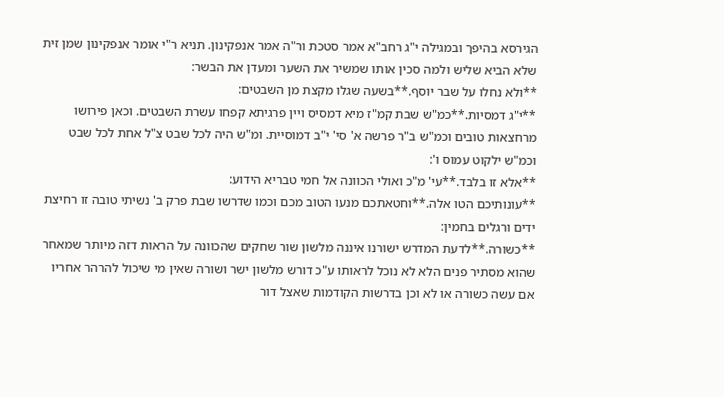הגירסא בהיפך ובמגילה י"ג רחב"א אמר סטכת ור"ה אמר אנפקינון. תניא ר"י אומר אנפקינון שמן זית שלא הביא שליש ולמה סכין אותו שמשיר את השער ומעדן את הבשר:
**ולא נחלו על שבר יוסף.**בשעה שגלו מקצת מן השבטים:
**י"ג דמסיות.**כמ"ש שבת קמ"ז מיא דמסיס ויין פרגיתא קפחו עשרת השבטים. וכאן פירושו מרחצאות טובים וכמ"ש ב"ר פרשה א' סי' י"ב דמוסיית. ומ"ש היה לכל שבט צ"ל אחת לכל שבט וכמ"ש ילקוט עמוס ו':
**אלא זו בלבד.**עי' מ"כ ואולי הכוונה אל חמי טבריא הידוע:
**עונותיכם הטו אלה.**וחטאתכם מנעו הטוב מכם וכמו שדרשו שבת פרק ב' נשיתי טובה זו רחיצת ידים ורגלים בחמין:
**כשורה.**לדעת המדרש ישורנו איננה מלשון שור שחקים שהכוונה על הראות דזה מיותר שמאחר שהוא מסתיר פנים הלא לא נוכל לראותו ע"כ דורש מלשון ישר ושורה שאין מי שיכול להרהר אחריו אם עשה כשורה או לא וכן בדרשות הקודמות שאצל דור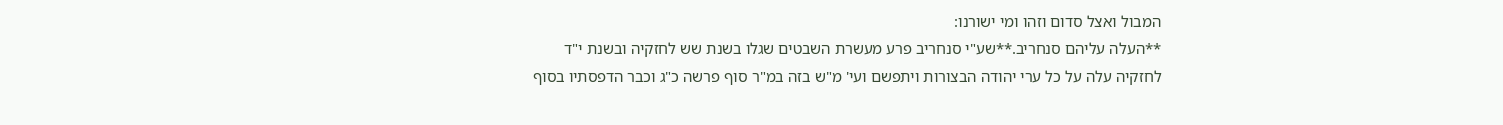המבול ואצל סדום וזהו ומי ישורנו:
**העלה עליהם סנחריב.**שע"י סנחריב פרע מעשרת השבטים שגלו בשנת שש לחזקיה ובשנת י"ד לחזקיה עלה על כל ערי יהודה הבצורות ויתפשם ועי' מ"ש בזה במ"ר סוף פרשה כ"ג וכבר הדפסתיו בסוף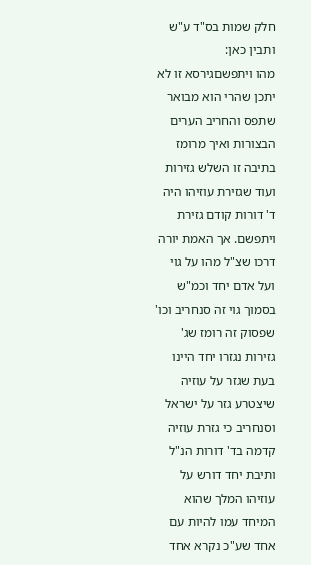חלק שמות בס"ד ע"ש ותבין כאן:
מהו ויתפשםגירסא זו לא יתכן שהרי הוא מבואר שתפס והחריב הערים הבצורות ואיך מרומז בתיבה זו השלש גזירות ועוד שגזירת עוזיהו היה ד' דורות קודם גזירת ויתפשם. אך האמת יורה דרכו שצ"ל מהו על גוי ועל אדם יחד וכמ"ש בסמוך גוי זה סנחריב וכו' שפסוק זה רומז שג' גזירות נגזרו יחד היינו בעת שגזר על עוזיה שיצטרע גזר על ישראל וסנחריב כי גזרת עוזיה קדמה בד' דורות הנ"ל ותיבת יחד דורש על עוזיהו המלך שהוא המיחד עמו להיות עם אחד שע"כ נקרא אחד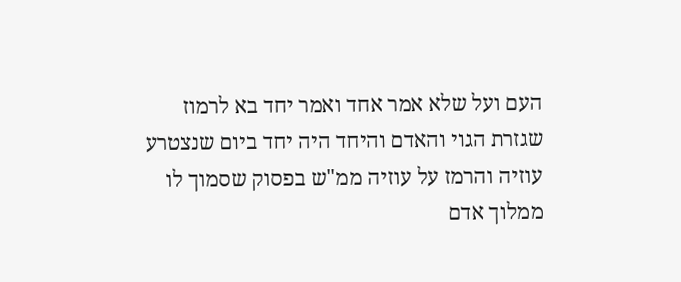העם ועל שלא אמר אחד ואמר יחד בא לרמוז שגזרת הגוי והאדם והיחד היה יחד ביום שנצטרע עוזיה והרמז על עוזיה ממ"ש בפסוק שסמוך לו ממלוך אדם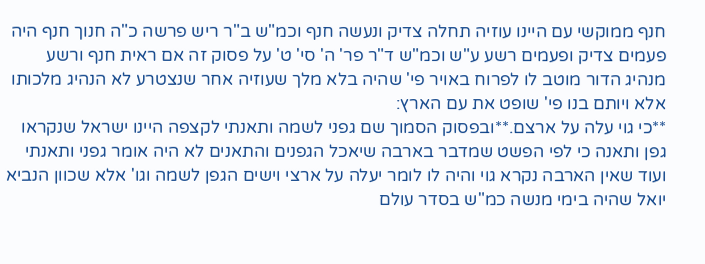חנף ממוקשי עם היינו עוזיה תחלה צדיק ונעשה חנף וכמ"ש ב"ר ריש פרשה כ"ה חנוך חנף היה פעמים צדיק ופעמים רשע ע"ש וכמ"ש ד"ר פר' ה' סי' ט' על פסוק זה אם ראית חנף ורשע מנהיג הדור מוטב לו לפרוח באויר פי' שהיה בלא מלך שעוזיה אחר שנצטרע לא הנהיג מלכותו אלא ויותם בנו פי' שופט את עם הארץ:
**כי גוי עלה על ארצם.**ובפסוק הסמוך שם גפני לשמה ותאנתי לקצפה היינו ישראל שנקראו גפן ותאנה כי לפי הפשט שמדבר בארבה שיאכל הגפנים והתאנים לא היה אומר גפני ותאנתי ועוד שאין הארבה נקרא גוי והיה לו לומר יעלה על ארצי וישים הגפן לשמה וגו' אלא שכוון הנביא יואל שהיה בימי מנשה כמ"ש בסדר עולם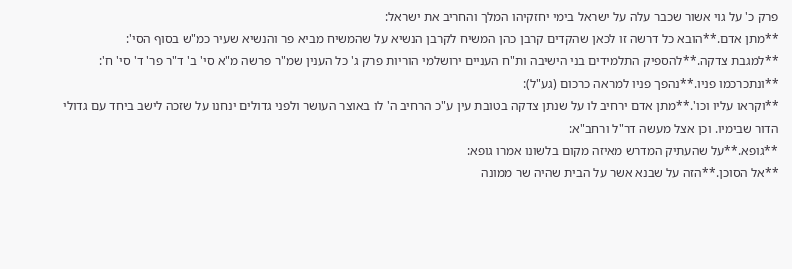פרק כ' על גוי אשור שכבר עלה על ישראל בימי יחזקיהו המלך והחריב את ישראל:
**מתן אדם.**הובא כל דרשה זו לכאן שהקדים קרבן כהן המשיח לקרבן הנשיא על שהמשיח מביא פר והנשיא שעיר כמ"ש בסוף הסי':
**למגבת צדקה.**להספיק התלמידים בני הישיבה ות"ח העניים ירושלמי הוריות פרק ג' כל הענין שמ"ר פרשה מ"א סי' ב' ד"ר פר' ד' סי' ח':
**ונתכרכמו פניו.**נהפך פניו למראה כרכום (גע"ל):
**וקראו עליו וכו'.**מתן אדם ירחיב לו על שנתן צדקה בטובת עין ע"כ הרחיב ה' לו באוצר העושר ולפני גדולים ינחנו על שזכה לישב ביחד עם גדולי הדור שבימיו. וכן אצל מעשה דר"ל ורחב"א:
**גופא.**על שהעתיק המדרש מאיזה מקום בלשונו אמרו גופא:
**אל הסוכן.**הזה על שבנא אשר על הבית שהיה שר ממונה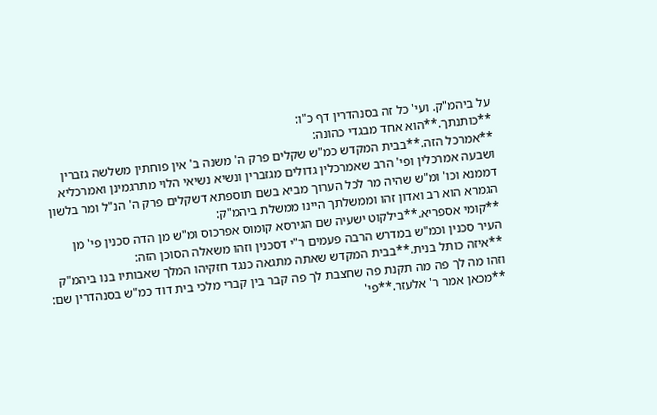על ביהמ"ק. ועי' כל זה בסנהדרין דף כ"ו:
**כותנתך.**הוא אחד מבגדי כהונה:
**אמרכל הזה.**בבית המקדש כמ"ש שקלים פרק ה' משנה ב' אין פוחתין משלשה גזברין ושבעה אמרכלין ופי' הרב שאמרכלין גדולים מגזברין ונשיא נשיאי הלוי מתרגמינן ואמרכליא דממנא וכו' ומ"ש שהיה מר לכל הערוך מביא בשם תוספתא דשקלים פרק ה' הנ"ל ומר בלשון הגמרא הוא רב ואדון זהו וממשלתך היינו ממשלת ביהמ"ק:
**קומי אספריא.**בילקוט ישעיה שם הגירסא קומוס אפרכוס ומ"ש מן הדה סכנין פי' מן העיר סכנין וכמ"ש במדרש הרבה פעמים ר"י דסכנין וזהו משאלה הסוכן הזה:
**איזה כותל בנית.**בבית המקדש שאתה מתגאה כנגד חזקיהו המלך שאבותיו בנו ביהמ"ק וזהו מה לך פה מה תקנת פה שחצבת לך פה קבר בין קברי מלכי בית דוד כמ"ש בסנהדרין שם:
**מכאן אמר ר' אלעזר.**פי'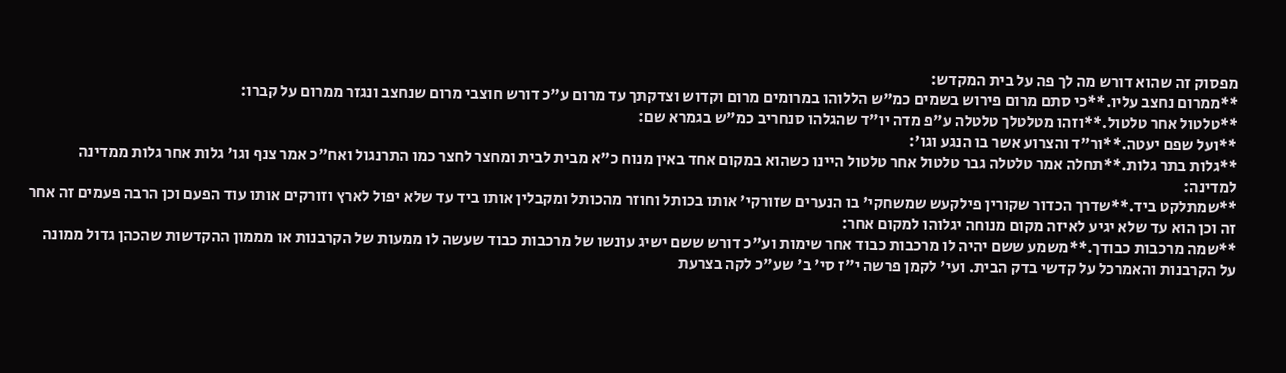מפסוק זה שהוא דורש מה לך פה על בית המקדש:
**ממרום נחצב עליו.**כי סתם מרום פירוש בשמים כמ"ש הללוהו במרומים מרום וקדוש וצדקתך עד מרום ע"כ דורש חוצבי מרום שנחצב ונגזר ממרום על קברו:
**טלטול אחר טלטול.**וזהו מטלטלך טלטלה ע"פ מדה יו"ד שהגלהו סנחריב כמ"ש בגמרא שם:
**ועל שפם יעטה.**ור"ד והצרוע אשר בו הנגע וגו':
**גלות בתר גלות.**תחלה אמר טלטלה גבר טלטול אחר טלטול היינו כשהוא במקום אחד באין מנוח כ"א מבית לבית ומחצר לחצר כמו התרנגול ואח"כ אמר צנף וגו' גלות אחר גלות ממדינה למדינה:
**שמתלקט ביד.**שדרך הכדור שקורין פילקעש שמשחקי' בו הנערים שזורקי' אותו בכותל וחוזר מהכותל ומקבלין אותו ביד עד שלא יפול לארץ וזורקים אותו עוד הפעם וכן הרבה פעמים זה אחר זה וכן הוא עד שלא יגיע לאיזה מקום מנוחה יגלוהו למקום אחר:
**שמה מרכבות כבודך.**משמע ששם יהיה לו מרכבות כבוד אחר שימות וע"כ דורש ששם ישיג עונשו של מרכבות כבוד שעשה לו ממעות של הקרבנות או מממון ההקדשות שהכהן גדול ממונה על הקרבנות והאמרכל על קדשי בדק הבית. ועי' לקמן פרשה י"ז סי' ב' שע"כ לקה בצרעת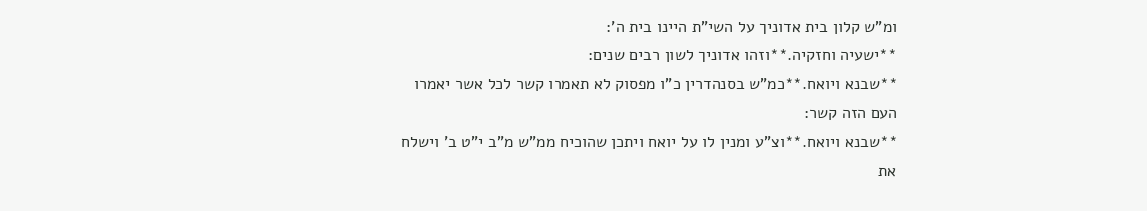ומ"ש קלון בית אדוניך על השי"ת היינו בית ה':
**ישעיה וחזקיה.**וזהו אדוניך לשון רבים שנים:
**שבנא ויואח.**כמ"ש בסנהדרין כ"ו מפסוק לא תאמרו קשר לכל אשר יאמרו העם הזה קשר:
**שבנא ויואח.**וצ"ע ומנין לו על יואח ויתכן שהוכיח ממ"ש מ"ב י"ט ב' וישלח את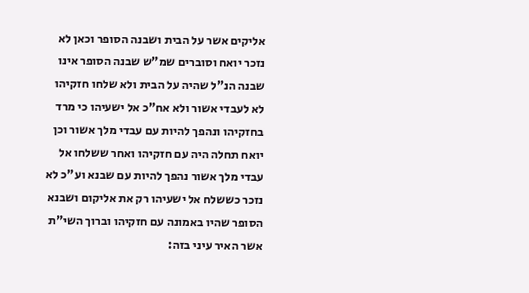אליקים אשר על הבית ושבנה הסופר וכאן לא נזכר יואח וסוברים שמ"ש שבנה הסופר אינו שבנה הנ"ל שהיה על הבית ולא שלחו חזקיהו לא לעבדי אשור ולא אח"כ אל ישעיהו כי מרד בחזקיהו ונהפך להיות עם עבדי מלך אשור וכן יואח תחלה היה עם חזקיהו ואחר ששלחו אל עבדי מלך אשור נהפך להיות עם שבנא וע"כ לא נזכר כששלח אל ישעיהו רק את אליקום ושבנא הסופר שהיו באמונה עם חזקיהו וברוך השי"ת אשר האיר עיני בזה: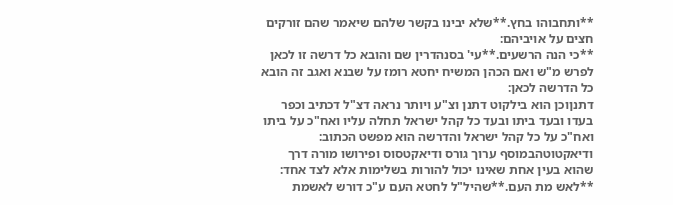**ותחבוהו בחץ.**שלא יבינו בקשר שלהם שיאמר שהם זורקים חצים על אויביהם:
**כי הנה הרשעים.**עי' בסנהדרין שם והובא כל דרשה זו לכאן לפרש מ"ש ואם הכהן המשיח יחטא רומז על שבנא ואגב זה הובא כל הדרשה לכאן:
דתנןוכן הוא בילקוט דתנן וצ"ע ויותר נראה דצ"ל דכתיב וכפר בעדו ובעד ביתו ובעד כל קהל ישראל תחלה עליו ואח"כ על ביתו ואח"כ על כל קהל ישראל והדרשה הוא מפשט הכתוב:
ודיאקטוטהבמוסף ערוך גורס ודיאקטסוס ופירושו מורה דרך שהוא בעין אחת שאינו יכול להורות בשלימות אלא לצד אחד:
**לאש מת העם.**שהיל"ל לחטא העם ע"כ דורש לאשמת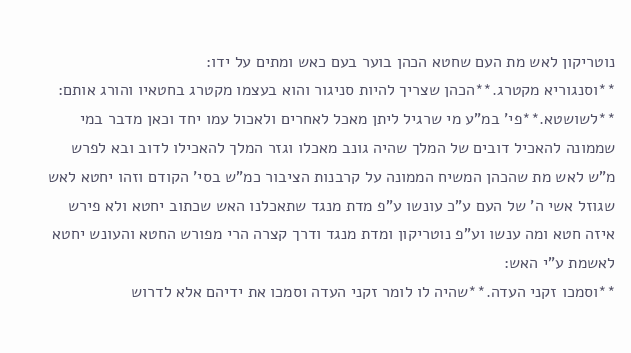נוטריקון לאש מת העם שחטא הכהן בוער בעם כאש ומתים על ידו:
**וסנגוריא מקטרג.**הכהן שצריך להיות סניגור והוא בעצמו מקטרג בחטאיו והורג אותם:
**לשושטא.**פי' במ"ע מי שרגיל ליתן מאכל לאחרים ולאכול עמו יחד וכאן מדבר במי שממונה להאכיל דובים של המלך שהיה גונב מאכלו וגזר המלך להאכילו לדוב ובא לפרש מ"ש לאש מת שהכהן המשיח הממונה על קרבנות הציבור כמ"ש בסי' הקודם וזהו יחטא לאש שגוזל אשי ה' של העם ע"כ עונשו ע"פ מדת מנגד שתאכלנו האש שכתוב יחטא ולא פירש איזה חטא ומה ענשו וע"פ נוטריקון ומדת מנגד ודרך קצרה הרי מפורש החטא והעונש יחטא לאשמת ע"י האש:
**וסמכו זקני העדה.**שהיה לו לומר זקני העדה וסמכו את ידיהם אלא לדרוש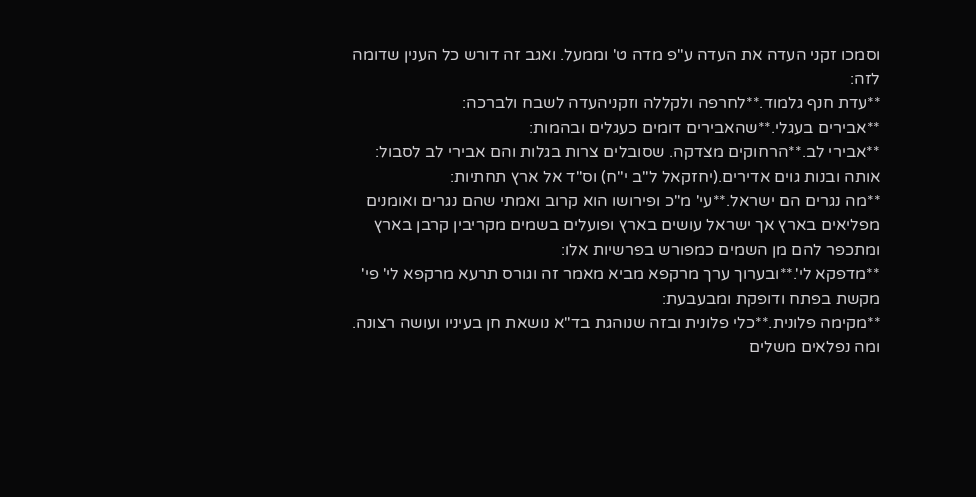וסמכו זקני העדה את העדה ע"פ מדה ט' וממעל. ואגב זה דורש כל הענין שדומה לזה:
**עדת חנף גלמוד.**לחרפה ולקללה וזקניהעדה לשבח ולברכה:
**אבירים בעגלי.**שהאבירים דומים כעגלים ובהמות:
**אבירי לב.**הרחוקים מצדקה. שסובלים צרות בגלות והם אבירי לב לסבול:
אותה ובנות גוים אדירים.(יחזקאל ל"ב י"ח) וס"ד אל ארץ תחתיות:
**מה נגרים הם ישראל.**עי' מ"כ ופירושו הוא קרוב ואמתי שהם נגרים ואומנים מפליאים בארץ אך ישראל עושים בארץ ופועלים בשמים מקריבין קרבן בארץ ומתכפר להם מן השמים כמפורש בפרשיות אלו:
**מדפקא לי'.**ובערוך ערך מרקפא מביא מאמר זה וגורס תרעא מרקפא לי' פי' מקשת בפתח ודופקת ומבעבעת:
**מקימה פלונית.**כלי פלונית ובזה שנוהגת בד"א נושאת חן בעיניו ועושה רצונה. ומה נפלאים משלים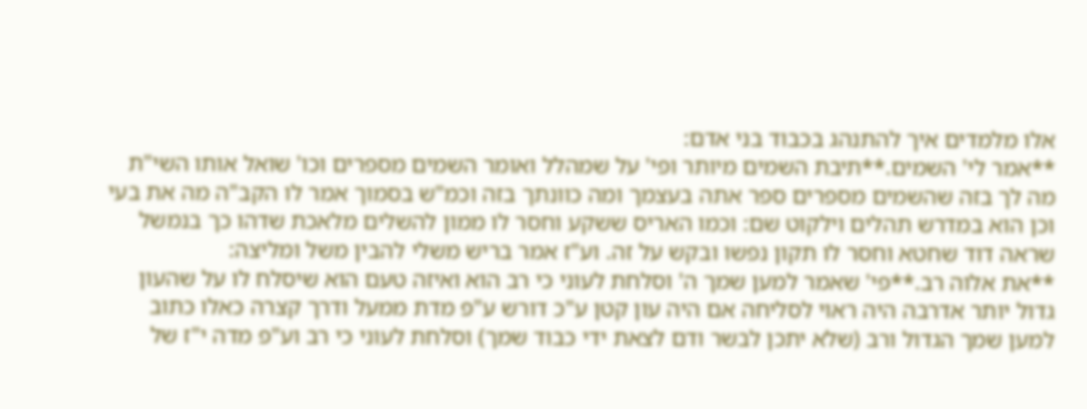אלו מלמדים איך להתנהג בכבוד בני אדם:
**אמר לי' השמים.**תיבת השמים מיותר ופי' על שמהלל ואומר השמים מספרים וכו' שואל אותו השי"ת מה לך בזה שהשמים מספרים ספר אתה בעצמך ומה כוונתך בזה וכמ"ש בסמוך אמר לו הקב"ה מה את בעי וכן הוא במדרש תהלים וילקוט שם: וכמו האריס ששקע וחסר לו ממון להשלים מלאכת שדהו כך בנמשל שראה דוד שחטא וחסר לו תקון נפשו ובקש על זה. וע"ז אמר בריש משלי להבין משל ומליצה:
**את אלוה רב.**פי' שאמר למען שמך ה' וסלחת לעוני כי רב הוא ואיזה טעם הוא שיסלח לו על שהעון גדול יותר אדרבה היה ראוי לסליחה אם היה עון קטן ע"כ דורש ע"פ מדת ממעל ודרך קצרה כאלו כתוב למען שמך הגדול ורב (שלא יתכן לבשר ודם לצאת ידי כבוד שמך) וסלחת לעוני כי רב וע"פ מדה י"ז של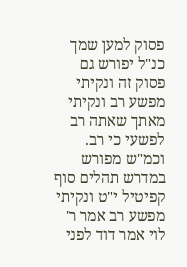פסוק למען שמך כנ"ל יפורש גם פסוק זה ונקיתי מפשע רב ונקיתי מאתך שאתה רב לפשעי כי רב. וכמ"ש מפורש במדרש תהלים סוף קפיטיל י"ט ונקיתי מפשע רב אמר ר' לוי אמר דוד לפני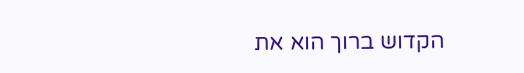הקדוש ברוך הוא את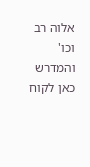אלוה רב וכו' והמדרש כאן לקוח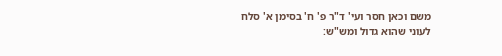משם וכאן חסר ועי' ד"ר פ' ח' בסימן א' סלח לעוני שהוא גדול ומש"ש: